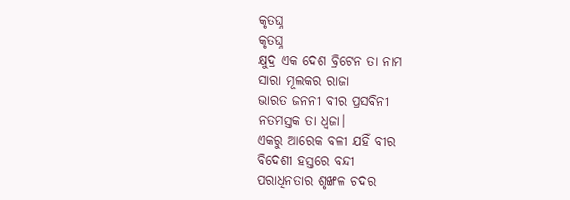କୃତଘ୍ନ
କୃତଘ୍ନ
କ୍ଷୁଦ୍ର ଏକ ଦେଶ ବ୍ରିଟେନ ତା ନାମ
ସାରା ମୂଲକର ରାଜା
ଭାରତ ଜନନୀ ବୀର ପ୍ରସବିନୀ
ନତମସ୍ତକ ତା ଧ୍ଵଜା।
ଏକରୁ ଆରେକ ବଳୀ ଯହିଁ ବୀର
ବିଦେଶୀ ହସ୍ତରେ ବନ୍ଦୀ
ପରାଧିନତାର ଶୃଙ୍ଖଳ ଚଦର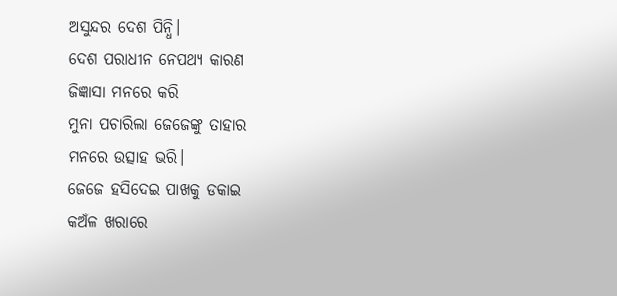ଅସୁନ୍ଦର ଦେଶ ପିନ୍ଧି।
ଦେଶ ପରାଧୀନ ନେପଥ୍ୟ କାରଣ
ଜିଜ୍ଞାସା ମନରେ କରି
ମୁନା ପଚାରିଲା ଜେଜେଙ୍କୁ ତାହାର
ମନରେ ଉତ୍ସାହ ଭରି।
ଜେଜେ ହସିଦେଇ ପାଖକୁ ଡକାଇ
କଅଁଳ ଖରାରେ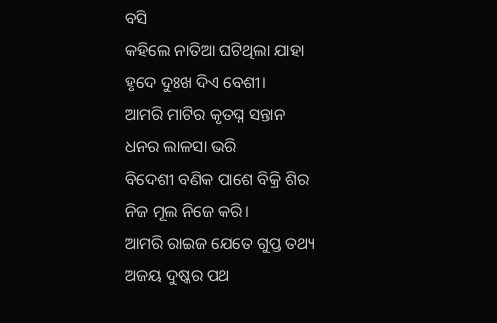ବସି
କହିଲେ ନାତିଆ ଘଟିଥିଲା ଯାହା
ହୃଦେ ଦୁଃଖ ଦିଏ ବେଶୀ।
ଆମରି ମାଟିର କୃତଘ୍ନ ସନ୍ତାନ
ଧନର ଲାଳସା ଭରି
ବିଦେଶୀ ବଣିକ ପାଶେ ବିକ୍ରି ଶିର
ନିଜ ମୂଲ ନିଜେ କରି।
ଆମରି ରାଇଜ ଯେତେ ଗୁପ୍ତ ତଥ୍ୟ
ଅଜୟ ଦୁଷ୍କର ପଥ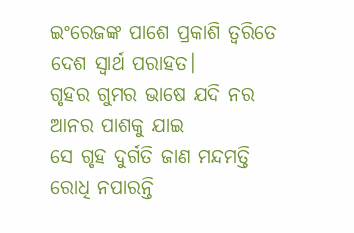ଇଂରେଜଙ୍କ ପାଶେ ପ୍ରକାଶି ତ୍ବରିତେ
ଦେଶ ସ୍ବାର୍ଥ ପରାହତ।
ଗୃହର ଗୁମର ଭାଷେ ଯଦି ନର
ଆନର ପାଶକୁ ଯାଇ
ସେ ଗୃହ ଦୁର୍ଗତି ଜାଣ ମନ୍ଦମତ୍ତି
ରୋଧି ନପାରନ୍ତି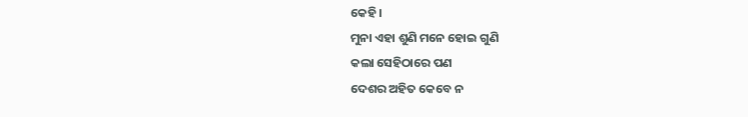କେହି।
ମୁନା ଏହା ଶୁଣି ମନେ ହୋଇ ଗୁଣି
କଲା ସେହିଠାରେ ପଣ
ଦେଶର ଅହିତ କେବେ ନ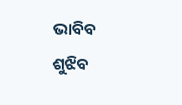ଭାବିବ
ଶୁଝିବ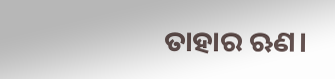ତାହାର ଋଣ।